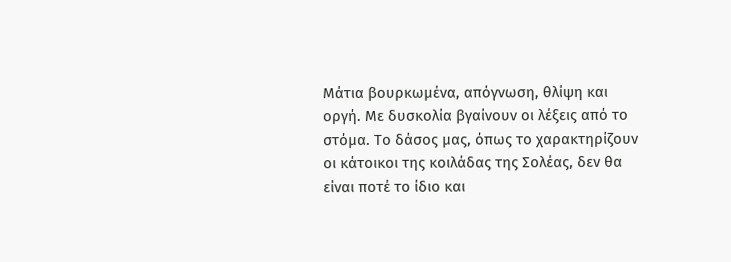Μάτια βουρκωμένα, απόγνωση, θλίψη και οργή. Με δυσκολία βγαίνουν οι λέξεις από το στόμα. Το δάσος μας, όπως το χαρακτηρίζουν οι κάτοικοι της κοιλάδας της Σολέας, δεν θα είναι ποτέ το ίδιο και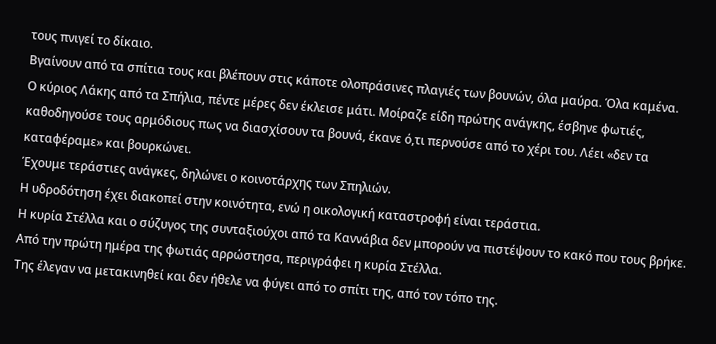τους πνιγεί το δίκαιο.
Βγαίνουν από τα σπίτια τους και βλέπουν στις κάποτε ολοπράσινες πλαγιές των βουνών, όλα μαύρα. Όλα καμένα.
Ο κύριος Λάκης από τα Σπήλια, πέντε μέρες δεν έκλεισε μάτι. Μοίραζε είδη πρώτης ανάγκης, έσβηνε φωτιές, καθοδηγούσε τους αρμόδιους πως να διασχίσουν τα βουνά, έκανε ό,τι περνούσε από το χέρι του. Λέει «δεν τα καταφέραμε» και βουρκώνει.
Έχουμε τεράστιες ανάγκες, δηλώνει ο κοινοτάρχης των Σπηλιών.
Η υδροδότηση έχει διακοπεί στην κοινότητα, ενώ η οικολογική καταστροφή είναι τεράστια.
Η κυρία Στέλλα και ο σύζυγος της συνταξιούχοι από τα Καννάβια δεν μπορούν να πιστέψουν το κακό που τους βρήκε.
Από την πρώτη ημέρα της φωτιάς αρρώστησα, περιγράφει η κυρία Στέλλα.
Της έλεγαν να μετακινηθεί και δεν ήθελε να φύγει από το σπίτι της, από τον τόπο της.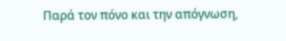Παρά τον πόνο και την απόγνωση,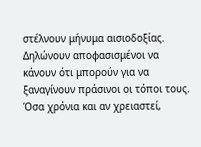στέλνουν μήνυμα αισιοδοξίας.
Δηλώνουν αποφασισμένοι να κάνουν ότι μπορούν για να ξαναγίνουν πράσινοι οι τόποι τους. Όσα χρόνια και αν χρειαστεί,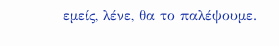εμείς, λένε, θα το παλέψουμε.